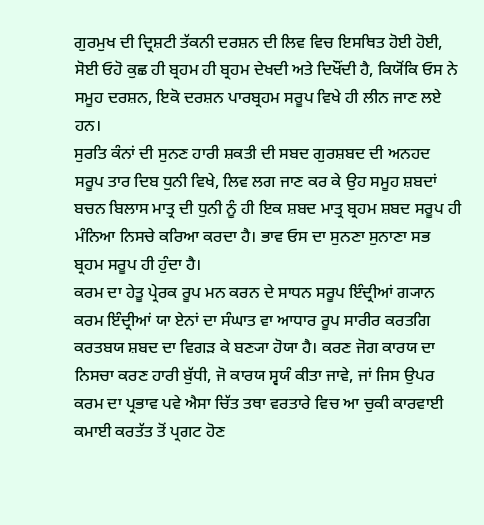ਗੁਰਮੁਖ ਦੀ ਦ੍ਰਿਸ਼ਟੀ ਤੱਕਨੀ ਦਰਸ਼ਨ ਦੀ ਲਿਵ ਵਿਚ ਇਸਥਿਤ ਹੋਈ ਹੋਈ, ਸੋਈ ਓਹੋ ਕੁਛ ਹੀ ਬ੍ਰਹਮ ਹੀ ਬ੍ਰਹਮ ਦੇਖਦੀ ਅਤੇ ਦਿਖੌਂਦੀ ਹੈ, ਕਿਯੋਂਕਿ ਓਸ ਨੇ ਸਮੂਹ ਦਰਸ਼ਨ, ਇਕੋ ਦਰਸ਼ਨ ਪਾਰਬ੍ਰਹਮ ਸਰੂਪ ਵਿਖੇ ਹੀ ਲੀਨ ਜਾਣ ਲਏ ਹਨ।
ਸੁਰਤਿ ਕੰਨਾਂ ਦੀ ਸੁਨਣ ਹਾਰੀ ਸ਼ਕਤੀ ਦੀ ਸਬਦ ਗੁਰਸ਼ਬਦ ਦੀ ਅਨਹਦ ਸਰੂਪ ਤਾਰ ਦਿਬ ਧੁਨੀ ਵਿਖੇ, ਲਿਵ ਲਗ ਜਾਣ ਕਰ ਕੇ ਉਹ ਸਮੂਹ ਸ਼ਬਦਾਂ ਬਚਨ ਬਿਲਾਸ ਮਾਤ੍ਰ ਦੀ ਧੁਨੀ ਨੂੰ ਹੀ ਇਕ ਸ਼ਬਦ ਮਾਤ੍ਰ ਬ੍ਰਹਮ ਸ਼ਬਦ ਸਰੂਪ ਹੀ ਮੰਨਿਆ ਨਿਸਚੇ ਕਰਿਆ ਕਰਦਾ ਹੈ। ਭਾਵ ਓਸ ਦਾ ਸੁਨਣਾ ਸੁਨਾਣਾ ਸਭ ਬ੍ਰਹਮ ਸਰੂਪ ਹੀ ਹੁੰਦਾ ਹੈ।
ਕਰਮ ਦਾ ਹੇਤੂ ਪ੍ਰੇਰਕ ਰੂਪ ਮਨ ਕਰਨ ਦੇ ਸਾਧਨ ਸਰੂਪ ਇੰਦ੍ਰੀਆਂ ਗ੍ਯਾਨ ਕਰਮ ਇੰਦ੍ਰੀਆਂ ਯਾ ਏਨਾਂ ਦਾ ਸੰਘਾਤ ਵਾ ਆਧਾਰ ਰੂਪ ਸਾਰੀਰ ਕਰਤਗਿ ਕਰਤਬਯ ਸ਼ਬਦ ਦਾ ਵਿਗੜ ਕੇ ਬਣ੍ਯਾ ਹੋਯਾ ਹੈ। ਕਰਣ ਜੋਗ ਕਾਰਯ ਦਾ ਨਿਸਚਾ ਕਰਣ ਹਾਰੀ ਬੁੱਧੀ, ਜੋ ਕਾਰਯ ਸ੍ਵਯੰ ਕੀਤਾ ਜਾਵੇ, ਜਾਂ ਜਿਸ ਉਪਰ ਕਰਮ ਦਾ ਪ੍ਰਭਾਵ ਪਵੇ ਐਸਾ ਚਿੱਤ ਤਥਾ ਵਰਤਾਰੇ ਵਿਚ ਆ ਚੁਕੀ ਕਾਰਵਾਈ ਕਮਾਈ ਕਰਤੱਤ ਤੋਂ ਪ੍ਰਗਟ ਹੋਣ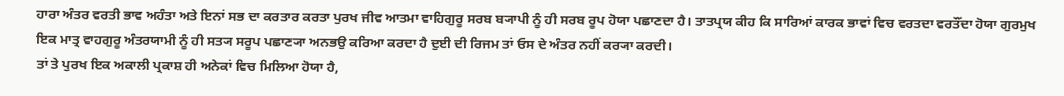ਹਾਰਾ ਅੰਤਰ ਵਰਤੀ ਭਾਵ ਅਹੰਤਾ ਅਤੇ ਇਨਾਂ ਸਭ ਦਾ ਕਰਤਾਰ ਕਰਤਾ ਪੁਰਖ ਜੀਵ ਆਤਮਾ ਵਾਹਿਗੁਰੂ ਸਰਬ ਬ੍ਯਾਪੀ ਨੂੰ ਹੀ ਸਰਬ ਰੂਪ ਹੋਯਾ ਪਛਾਣਦਾ ਹੈ। ਤਾਤਪ੍ਰਯ ਕੀਹ ਕਿ ਸਾਰਿਆਂ ਕਾਰਕ ਭਾਵਾਂ ਵਿਚ ਵਰਤਦਾ ਵਰਤੌਂਦਾ ਹੋਯਾ ਗੁਰਮੁਖ ਇਕ ਮਾਤ੍ਰ ਵਾਹਗੁਰੂ ਅੰਤਰਯਾਮੀ ਨੂੰ ਹੀ ਸਤ੍ਯ ਸਰੂਪ ਪਛਾਣ੍ਯਾ ਅਨਭਉ ਕਰਿਆ ਕਰਦਾ ਹੈ ਦੁਈ ਦੀ ਰਿਜਮ ਤਾਂ ਓਸ ਦੇ ਅੰਤਰ ਨਹੀਂ ਕਰ੍ਯਾ ਕਰਦੀ।
ਤਾਂ ਤੇ ਪੁਰਖ ਇਕ ਅਕਾਲੀ ਪ੍ਰਕਾਸ਼ ਹੀ ਅਨੇਕਾਂ ਵਿਚ ਮਿਲਿਆ ਹੋਯਾ ਹੈ,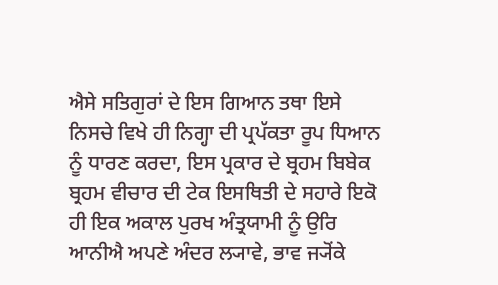ਐਸੇ ਸਤਿਗੁਰਾਂ ਦੇ ਇਸ ਗਿਆਨ ਤਥਾ ਇਸੇ ਨਿਸਚੇ ਵਿਖੇ ਹੀ ਨਿਗ੍ਹਾ ਦੀ ਪ੍ਰਪੱਕਤਾ ਰੂਪ ਧਿਆਨ ਨੂੰ ਧਾਰਣ ਕਰਦਾ, ਇਸ ਪ੍ਰਕਾਰ ਦੇ ਬ੍ਰਹਮ ਬਿਬੇਕ ਬ੍ਰਹਮ ਵੀਚਾਰ ਦੀ ਟੇਕ ਇਸਥਿਤੀ ਦੇ ਸਹਾਰੇ ਇਕੋ ਹੀ ਇਕ ਅਕਾਲ ਪੁਰਖ ਅੰਤ੍ਰਯਾਮੀ ਨੂੰ ਉਰਿ ਆਨੀਐ ਅਪਣੇ ਅੰਦਰ ਲ੍ਯਾਵੇ, ਭਾਵ ਜ੍ਯੋਂਕੇ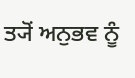ਤ੍ਯੋਂ ਅਨੁਭਵ ਨੂੰ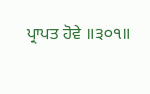ਪ੍ਰਾਪਤ ਹੋਵੇ ॥੩੦੧॥